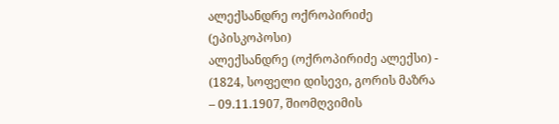ალექსანდრე ოქროპირიძე (ეპისკოპოსი)
ალექსანდრე (ოქროპირიძე ალექსი) - (1824, სოფელი დისევი, გორის მაზრა – 09.11.1907, შიომღვიმის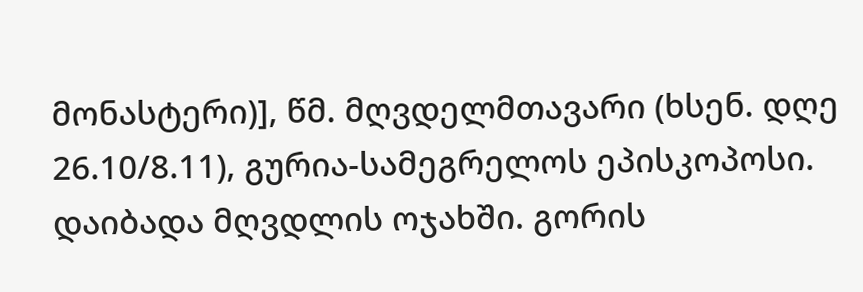მონასტერი)], წმ. მღვდელმთავარი (ხსენ. დღე 26.10/8.11), გურია-სამეგრელოს ეპისკოპოსი. დაიბადა მღვდლის ოჯახში. გორის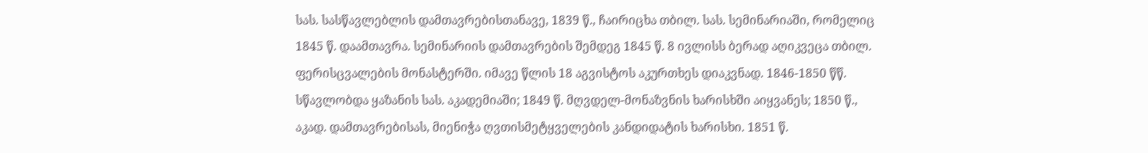სას. სასწავლებლის დამთავრებისთანავე, 1839 წ., ჩაირიცხა თბილ. სას. სემინარიაში, რომელიც 1845 წ. დაამთავრა. სემინარიის დამთავრების შემდეგ 1845 წ. 8 ივლისს ბერად აღიკვეცა თბილ. ფერისცვალების მონასტერში. იმავე წლის 18 აგვისტოს აკურთხეს დიაკვნად. 1846-1850 წწ. სწავლობდა ყაზანის სას. აკადემიაში; 1849 წ. მღვდელ-მონაზვნის ხარისხში აიყვანეს; 1850 წ., აკად. დამთავრებისას, მიენიჭა ღვთისმეტყველების კანდიდატის ხარისხი. 1851 წ.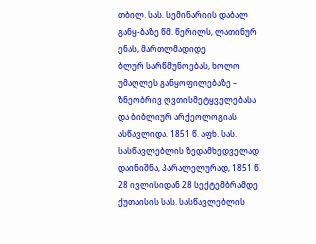თბილ. სას. სემინარიის დაბალ განყ-ბაზე წმ. წერილს, ლათინურ ენას, მართლმადიდე
ბლურ სარწმუნოებას, ხოლო უმაღლეს განყოფილებაზე – ზნეობრივ ღვთისმეტყველებასა და ბიბლიურ არქეოლოგიას ასწავლიდა. 1851 წ. აფხ. სას. სასწავლებლის ზედამხედველად დაინიშნა, პარალელურად, 1851 წ. 28 ივლისიდან 28 სექტემბრამდე ქუთაისის სას. სასწავლებლის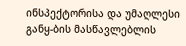ინსპექტორისა და უმაღლესი განყ-ბის მასწავლებლის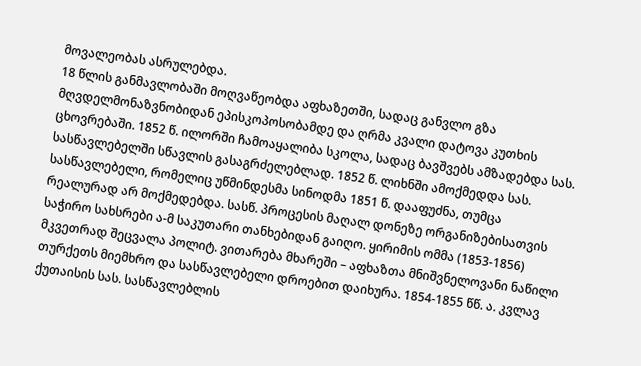მოვალეობას ასრულებდა.
18 წლის განმავლობაში მოღვაწეობდა აფხაზეთში, სადაც განვლო გზა მღვდელმონაზვნობიდან ეპისკოპოსობამდე და ღრმა კვალი დატოვა კუთხის ცხოვრებაში. 1852 წ. ილორში ჩამოაყალიბა სკოლა, სადაც ბავშვებს ამზადებდა სას. სასწავლებელში სწავლის გასაგრძელებლად. 1852 წ. ლიხნში ამოქმედდა სას. სასწავლებელი, რომელიც უწმინდესმა სინოდმა 1851 წ. დააფუძნა, თუმცა რეალურად არ მოქმედებდა. სასწ. პროცესის მაღალ დონეზე ორგანიზებისათვის საჭირო სახსრები ა-მ საკუთარი თანხებიდან გაიღო. ყირიმის ომმა (1853-1856) მკვეთრად შეცვალა პოლიტ. ვითარება მხარეში – აფხაზთა მნიშვნელოვანი ნაწილი თურქეთს მიემხრო და სასწავლებელი დროებით დაიხურა. 1854-1855 წწ. ა. კვლავ ქუთაისის სას. სასწავლებლის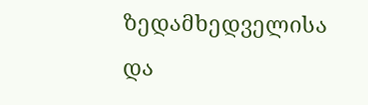ზედამხედველისა და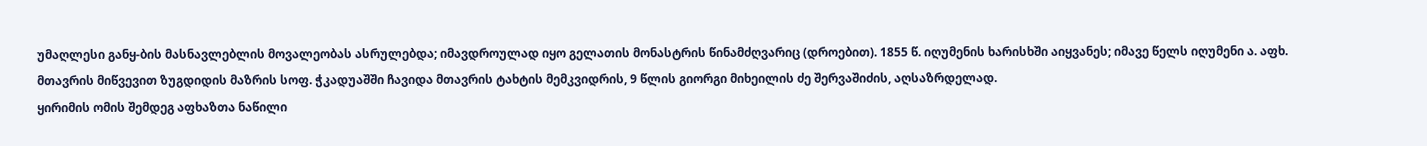უმაღლესი განყ-ბის მასნავლებლის მოვალეობას ასრულებდა; იმავდროულად იყო გელათის მონასტრის წინამძღვარიც (დროებით). 1855 წ. იღუმენის ხარისხში აიყვანეს; იმავე წელს იღუმენი ა. აფხ. მთავრის მიწვევით ზუგდიდის მაზრის სოფ. ჭკადუაშში ჩავიდა მთავრის ტახტის მემკვიდრის, 9 წლის გიორგი მიხეილის ძე შერვაშიძის, აღსაზრდელად.
ყირიმის ომის შემდეგ აფხაზთა ნაწილი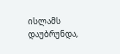ისლამს დაუბრუნდა,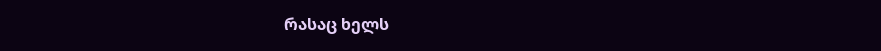რასაც ხელს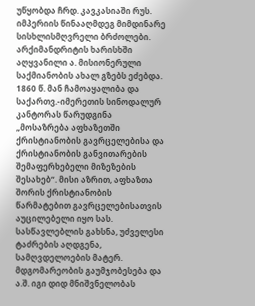უწყობდა ჩრდ. კავკასიაში რუს. იმპერიის წინააღმდეგ მიმდინარე სისხლისმღვრელი ბრძოლები. არქიმანდრიტის ხარისხში აღყვანილი ა. მისიონერული საქმიანობის ახალ გზებს ეძებდა. 1860 წ. მან ჩამოაყალიბა და საქართვ.-იმერეთის სინოდალურ კანტორას წარუდგინა „მოსაზრება აფხაზეთში ქრისტიანობის გავრცელებისა და ქრისტიანობის განვითარების შემაფერხებელი მიზეზების შესახებ“. მისი აზრით, აფხაზთა შორის ქრისტიანობის წარმატებით გავრცელებისათვის აუცილებელი იყო სას. სასწავლებლის გახსნა, უძველესი ტაძრების აღდგენა, სამღვდელოების მატერ. მდგომარეობის გაუმჯობესება და ა.შ. იგი დიდ მნიშვნელობას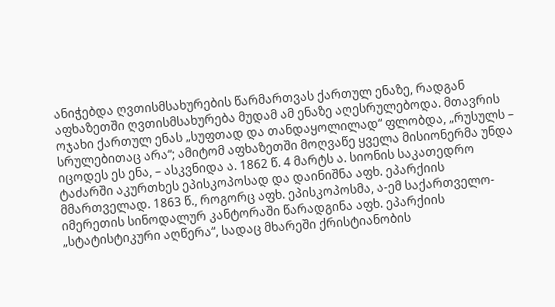ანიჭებდა ღვთისმსახურების წარმართვას ქართულ ენაზე, რადგან აფხაზეთში ღვთისმსახურება მუდამ ამ ენაზე აღესრულებოდა. მთავრის ოჯახი ქართულ ენას „სუფთად და თანდაყოლილად“ ფლობდა, „რუსულს – სრულებითაც არა“; ამიტომ აფხაზეთში მოღვაწე ყველა მისიონერმა უნდა იცოდეს ეს ენა, – ასკვნიდა ა. 1862 წ. 4 მარტს ა. სიონის საკათედრო ტაძარში აკურთხეს ეპისკოპოსად და დაინიშნა აფხ. ეპარქიის მმართველად. 1863 წ., როგორც აფხ. ეპისკოპოსმა, ა-ემ საქართველო-იმერეთის სინოდალურ კანტორაში წარადგინა აფხ. ეპარქიის „სტატისტიკური აღწერა“, სადაც მხარეში ქრისტიანობის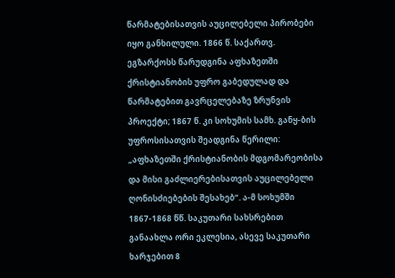წარმატებისათვის აუცილებელი პირობები იყო განხილული. 1866 წ. საქართვ. ეგზარქოსს წარუდგინა აფხაზეთში ქრისტიანობის უფრო გაბედულად და წარმატებით გავრცელებაზე ზრუნვის პროექტი; 1867 წ. კი სოხუმის სამხ. განყ-ბის უფროსისათვის შეადგინა წერილი: „აფხაზეთში ქრისტიანობის მდგომარეობისა და მისი გაძლიერებისათვის აუცილებელი ღონისძიებების შესახებ“. ა-მ სოხუმში 1867-1868 წწ. საკუთარი სახსრებით განაახლა ორი ეკლესია, ასევე საკუთარი ხარჯებით 8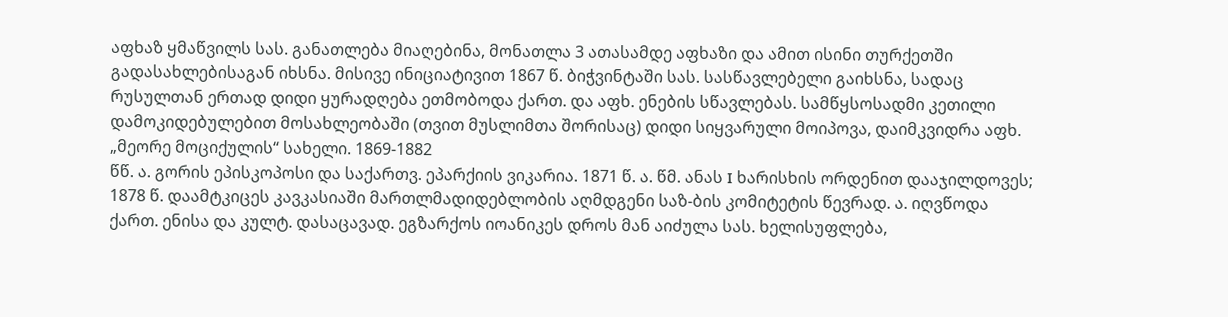აფხაზ ყმაწვილს სას. განათლება მიაღებინა, მონათლა 3 ათასამდე აფხაზი და ამით ისინი თურქეთში გადასახლებისაგან იხსნა. მისივე ინიციატივით 1867 წ. ბიჭვინტაში სას. სასწავლებელი გაიხსნა, სადაც რუსულთან ერთად დიდი ყურადღება ეთმობოდა ქართ. და აფხ. ენების სწავლებას. სამწყსოსადმი კეთილი დამოკიდებულებით მოსახლეობაში (თვით მუსლიმთა შორისაც) დიდი სიყვარული მოიპოვა, დაიმკვიდრა აფხ. „მეორე მოციქულის“ სახელი. 1869-1882
წწ. ა. გორის ეპისკოპოსი და საქართვ. ეპარქიის ვიკარია. 1871 წ. ა. წმ. ანას I ხარისხის ორდენით დააჯილდოვეს; 1878 წ. დაამტკიცეს კავკასიაში მართლმადიდებლობის აღმდგენი საზ-ბის კომიტეტის წევრად. ა. იღვწოდა ქართ. ენისა და კულტ. დასაცავად. ეგზარქოს იოანიკეს დროს მან აიძულა სას. ხელისუფლება,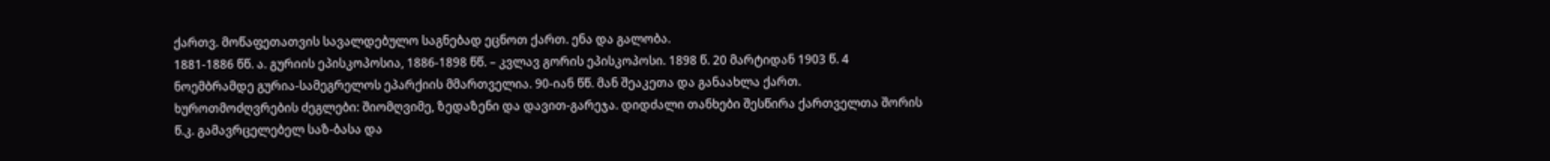ქართვ. მოწაფეთათვის სავალდებულო საგნებად ეცნოთ ქართ. ენა და გალობა.
1881-1886 წწ. ა. გურიის ეპისკოპოსია, 1886-1898 წწ. – კვლავ გორის ეპისკოპოსი. 1898 წ. 20 მარტიდან 1903 წ. 4 ნოემბრამდე გურია-სამეგრელოს ეპარქიის მმართველია. 90-იან წწ. მან შეაკეთა და განაახლა ქართ. ხუროთმოძღვრების ძეგლები: შიომღვიმე, ზედაზენი და დავით-გარეჯა. დიდძალი თანხები შესწირა ქართველთა შორის წ.კ. გამავრცელებელ საზ-ბასა და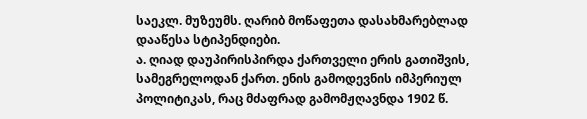საეკლ. მუზეუმს. ღარიბ მოწაფეთა დასახმარებლად დააწესა სტიპენდიები.
ა. ღიად დაუპირისპირდა ქართველი ერის გათიშვის, სამეგრელოდან ქართ. ენის გამოდევნის იმპერიულ პოლიტიკას, რაც მძაფრად გამომჟღავნდა 1902 წ.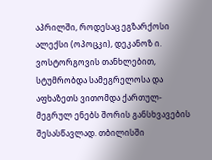აპრილში, როდესაც ეგზარქოსი ალექსი (ოპოცკი), დეკანოზ ი. ვოსტორგოვის თანხლებით, სტუმრობდა სამეგრელოსა და აფხაზეთს ვითომდა ქართულ-მეგრულ ენებს შორის განსხვავების შესასწავლად. თბილისში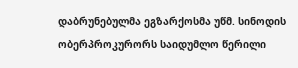დაბრუნებულმა ეგზარქოსმა უწმ. სინოდის ობერპროკურორს საიდუმლო წერილი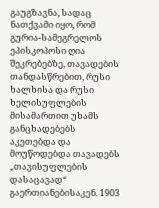გაუგზავნა, სადაც ნათქვამი იყო, რომ გურია-სამეგრელოს ეპისკოპოსი ღია შეკრებებზე, თავადების თანდასწრებით, რუსი ხალხისა და რუსი ხელისუფლების მისამართით უხამს განცხადებებს აკეთებდა და მოუწოდებდა თავადებს „თავისუფლების დასაცავად“ გაერთიანებისაკენ. 1903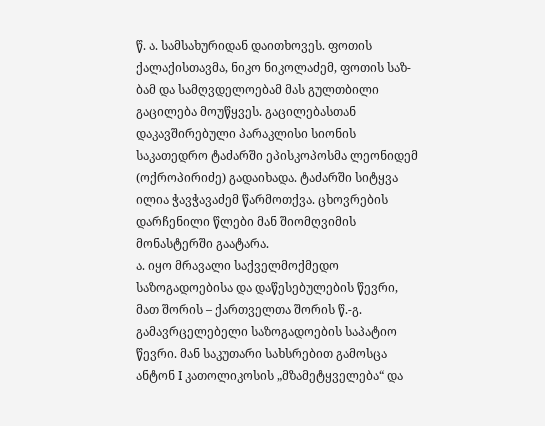წ. ა. სამსახურიდან დაითხოვეს. ფოთის ქალაქისთავმა, ნიკო ნიკოლაძემ, ფოთის საზ-ბამ და სამღვდელოებამ მას გულთბილი გაცილება მოუწყვეს. გაცილებასთან დაკავშირებული პარაკლისი სიონის საკათედრო ტაძარში ეპისკოპოსმა ლეონიდემ (ოქროპირიძე) გადაიხადა. ტაძარში სიტყვა ილია ჭავჭავაძემ წარმოთქვა. ცხოვრების დარჩენილი წლები მან შიომღვიმის მონასტერში გაატარა.
ა. იყო მრავალი საქველმოქმედო საზოგადოებისა და დაწესებულების წევრი, მათ შორის – ქართველთა შორის წ.-გ. გამავრცელებელი საზოგადოების საპატიო წევრი. მან საკუთარი სახსრებით გამოსცა ანტონ I კათოლიკოსის „მზამეტყველება“ და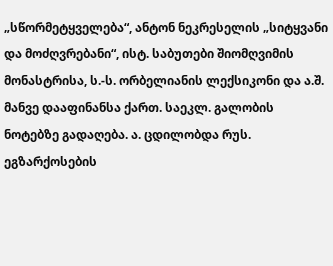„სწორმეტყველება“, ანტონ ნეკრესელის „სიტყვანი და მოძღვრებანი“, ისტ. საბუთები შიომღვიმის მონასტრისა, ს.-ს. ორბელიანის ლექსიკონი და ა.შ. მანვე დააფინანსა ქართ. საეკლ. გალობის ნოტებზე გადაღება. ა. ცდილობდა რუს. ეგზარქოსების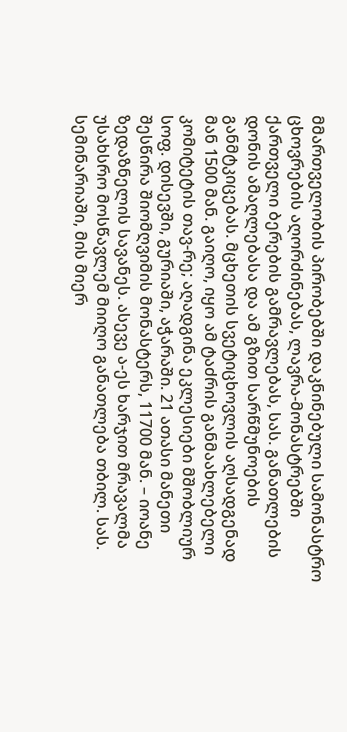მმართველობის პირობებში დაკნინებული სამონასტრო ცხოვრების აღორძინებას, ლავრა-მონასტრებში ქართველი ბერების გამრავლებას, სას. განათლების დონის ამაღლებასა და ამ გზით სარწმუნოების განმტკიცებას. მცხეთის სვეტიცხოვლის აღსადგენად მან 1500 მან. გაიღო, იყო ამ ტაძრის განმაახლებელი კომიტეტის თავ-რე; აღადგინა ეკლესიები მშობლიურ სოფ. დისევში, გურიაში, აჭარაში. 21 ათასი მანეთი შესწირა შიომღვიმის მონასტერს, 11700 მან. – იოანე ზედაზნელის სავანეს. ასევე ა-ეს ხარჯით მრავალმა უსახსრო მოსწავლემ მიიღო განათლება თბილ. სას. სემინარიაში, მის მიერ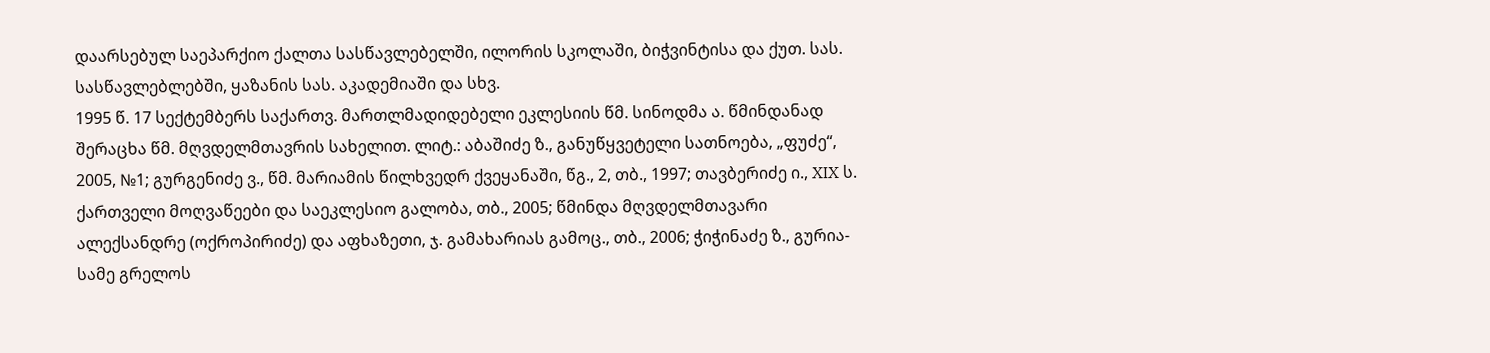დაარსებულ საეპარქიო ქალთა სასწავლებელში, ილორის სკოლაში, ბიჭვინტისა და ქუთ. სას. სასწავლებლებში, ყაზანის სას. აკადემიაში და სხვ.
1995 წ. 17 სექტემბერს საქართვ. მართლმადიდებელი ეკლესიის წმ. სინოდმა ა. წმინდანად შერაცხა წმ. მღვდელმთავრის სახელით. ლიტ.: აბაშიძე ზ., განუწყვეტელი სათნოება, „ფუძე“, 2005, №1; გურგენიძე ვ., წმ. მარიამის წილხვედრ ქვეყანაში, წგ., 2, თბ., 1997; თავბერიძე ი., XIX ს. ქართველი მოღვაწეები და საეკლესიო გალობა, თბ., 2005; წმინდა მღვდელმთავარი ალექსანდრე (ოქროპირიძე) და აფხაზეთი, ჯ. გამახარიას გამოც., თბ., 2006; ჭიჭინაძე ზ., გურია-სამე გრელოს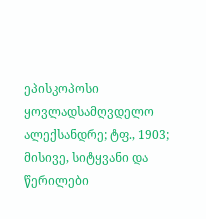ეპისკოპოსი ყოვლადსამღვდელო ალექსანდრე; ტფ., 1903; მისივე, სიტყვანი და წერილები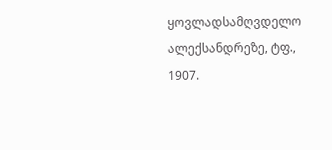ყოვლადსამღვდელო ალექსანდრეზე, ტფ., 1907.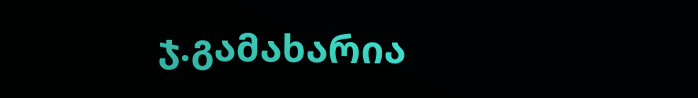ჯ.გამახარია